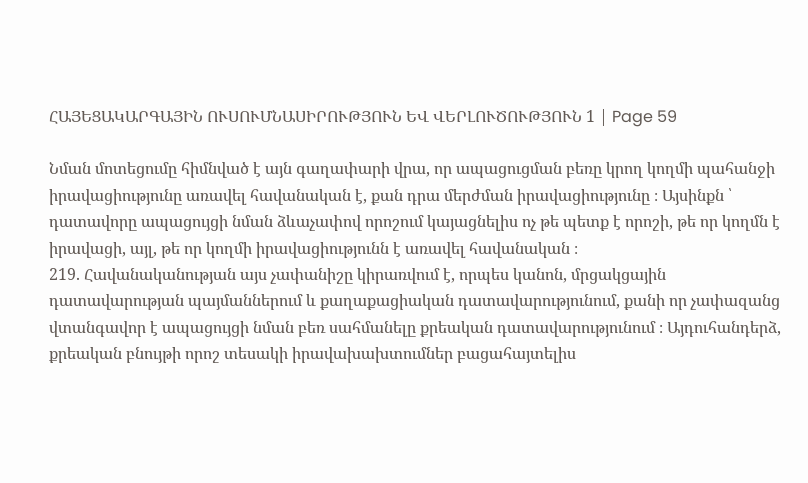ՀԱՅԵՑԱԿԱՐԳԱՅԻՆ ՈՒՍՈՒՄՆԱՍԻՐՈՒԹՅՈՒՆ ԵՎ ՎԵՐԼՈՒԾՈՒԹՅՈՒՆ 1 | Page 59

Նման մոտեցումը հիմնված է այն գաղափարի վրա, որ ապացուցման բեռը կրող կողմի պահանջի իրավացիությունը առավել հավանական է, քան դրա մերժման իրավացիությունը ։ Այսինքն ՝ դատավորը ապացույցի նման ձևաչափով որոշում կայացնելիս ոչ թե պետք է որոշի, թե որ կողմն է իրավացի, այլ, թե որ կողմի իրավացիությունն է առավել հավանական ։
219. Հավանականության այս չափանիշը կիրառվում է, որպես կանոն, մրցակցային դատավարության պայմաններում և քաղաքացիական դատավարությունում, քանի որ չափազանց վտանգավոր է ապացույցի նման բեռ սահմանելը քրեական դատավարությունում ։ Այդուհանդերձ, քրեական բնույթի որոշ տեսակի իրավախախտումներ բացահայտելիս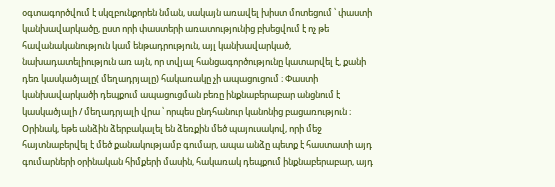օգտագործվում է սկզբունքորեն նման, սակայն առավել խիստ մոտեցում ՝ փաստի կանխավարկածը, ըստ որի փաստերի առատությունից բխեցվում է ոչ թե հավանականություն կամ ենթադրություն, այլ կանխավարկած, նախադատելիություն առ այն, որ տվյալ հանցագործությունը կատարվել է, քանի դեռ կասկածյալը( մեղադրյալը) հակառակը չի ապացուցում ։ Փաստի կանխավարկածի դեպքում ապացուցման բեռը ինքնաբերաբար անցնում է կասկածյալի / մեղադրյալի վրա ՝ որպես ընդհանուր կանոնից բացառություն ։ Օրինակ, եթե անձին ձերբակալել են ձեռքին մեծ պայուսակով, որի մեջ հայտնաբերվել է մեծ քանակությամբ գումար, ապա անձը պետք է հաստատի այդ գումարների օրինական հիմքերի մասին, հակառակ դեպքում ինքնաբերաբար, այդ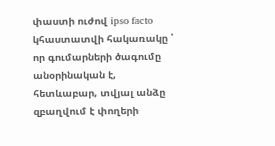փաստի ուժով ipso facto կհաստատվի հակառակը ՝ որ գումարների ծագումը անօրինական է, հետևաբար, տվյալ անձը զբաղվում է փողերի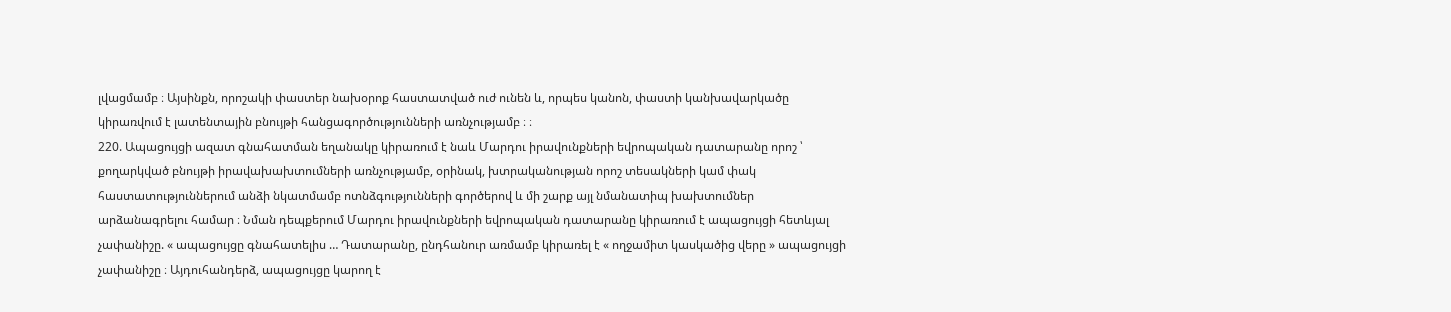լվացմամբ ։ Այսինքն, որոշակի փաստեր նախօրոք հաստատված ուժ ունեն և, որպես կանոն, փաստի կանխավարկածը կիրառվում է լատենտային բնույթի հանցագործությունների առնչությամբ ։ ։
220. Ապացույցի ազատ գնահատման եղանակը կիրառում է նաև Մարդու իրավունքների եվրոպական դատարանը որոշ ՝ քողարկված բնույթի իրավախախտումների առնչությամբ, օրինակ, խտրականության որոշ տեսակների կամ փակ հաստատություններում անձի նկատմամբ ոտնձգությունների գործերով և մի շարք այլ նմանատիպ խախտումներ արձանագրելու համար ։ Նման դեպքերում Մարդու իրավունքների եվրոպական դատարանը կիրառում է ապացույցի հետևյալ չափանիշը. « ապացույցը գնահատելիս … Դատարանը, ընդհանուր առմամբ կիրառել է « ողջամիտ կասկածից վերը » ապացույցի չափանիշը ։ Այդուհանդերձ, ապացույցը կարող է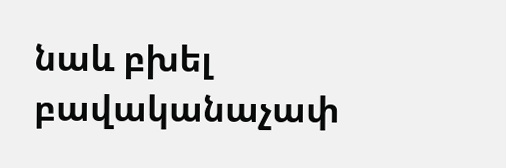նաև բխել բավականաչափ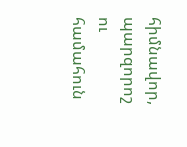հիմնավոր, պարզորոշ ու համահուն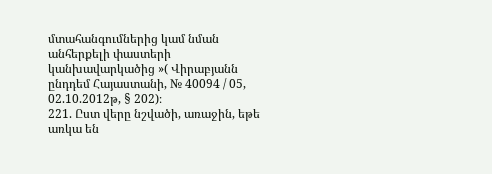մտահանգումներից կամ նման անհերքելի փաստերի կանխավարկածից »( Վիրաբյանն ընդդեմ Հայաստանի, № 40094 / 05, 02.10.2012թ, § 202)։
221. Ըստ վերը նշվածի, առաջին, եթե առկա են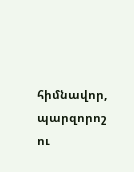հիմնավոր, պարզորոշ ու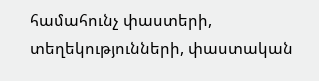համահունչ փաստերի, տեղեկությունների, փաստական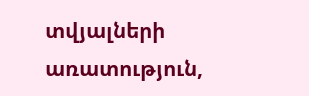տվյալների առատություն,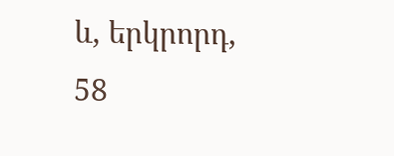և, երկրորդ,
58